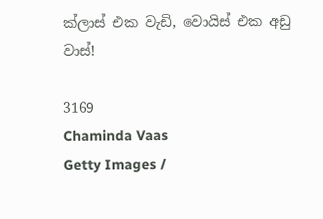ක්ලාස් එක වැඩි, වොයිස් එක අඩු වාස්!

3169
Chaminda Vaas
Getty Images /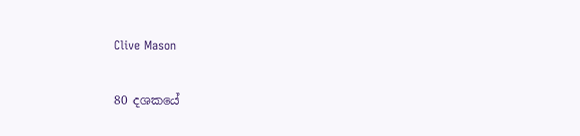Clive Mason

80 දශකයේ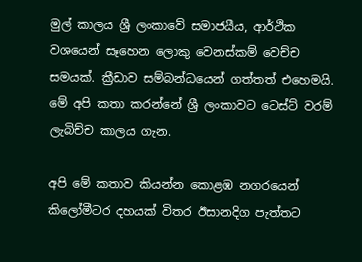මුල් කාලය ශ්‍රී ලංකාවේ සමාජයීය, ආර්ථික වශයෙන් සෑහෙන ලොකු වෙනස්කම් වෙච්ච සමයක්. ක්‍රීඩාව සම්බන්ධයෙන් ගත්තත් එහෙමයි. මේ අපි කතා කරන්නේ ශ්‍රී ලංකාවට ටෙස්ට් වරම් ලැබිච්ච කාලය ගැන.

අපි මේ කතාව කියන්න කොළඹ නගරයෙන් කිලෝමීටර දහයක් විතර ඊසානදිග පැත්තට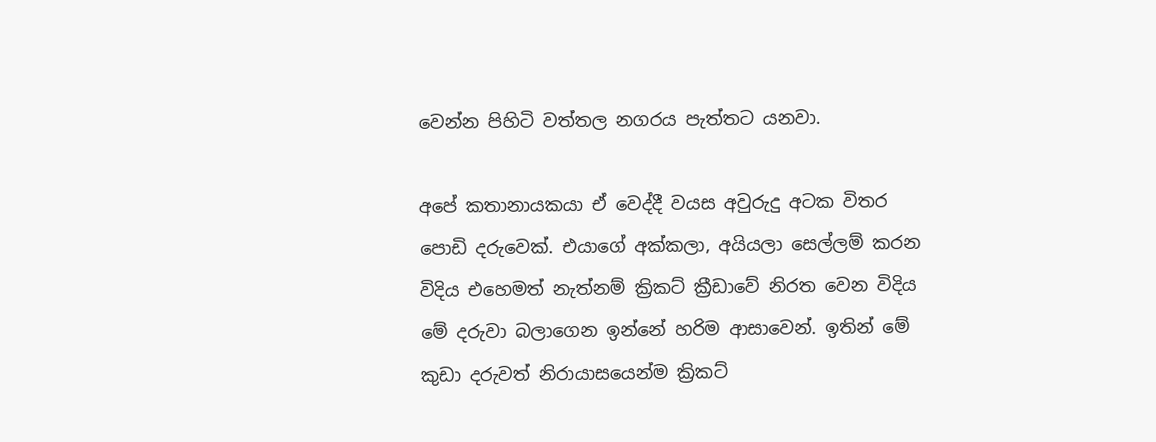වෙන්න පිහිටි වත්තල නගරය පැත්තට යනවා.

අපේ කතානායකයා ඒ වෙද්දී වයස අවුරුදු අටක විතර පොඩි දරුවෙක්. එයාගේ අක්කලා, අයියලා සෙල්ලම් කරන විදිය එහෙමත් නැත්නම් ක්‍රිකට් ක්‍රීඩාවේ නිරත වෙන විදිය මේ දරුවා බලාගෙන ඉන්නේ හරිම ආසාවෙන්. ඉතින් මේ කුඩා දරුවත් නිරායාසයෙන්ම ක්‍රිකට්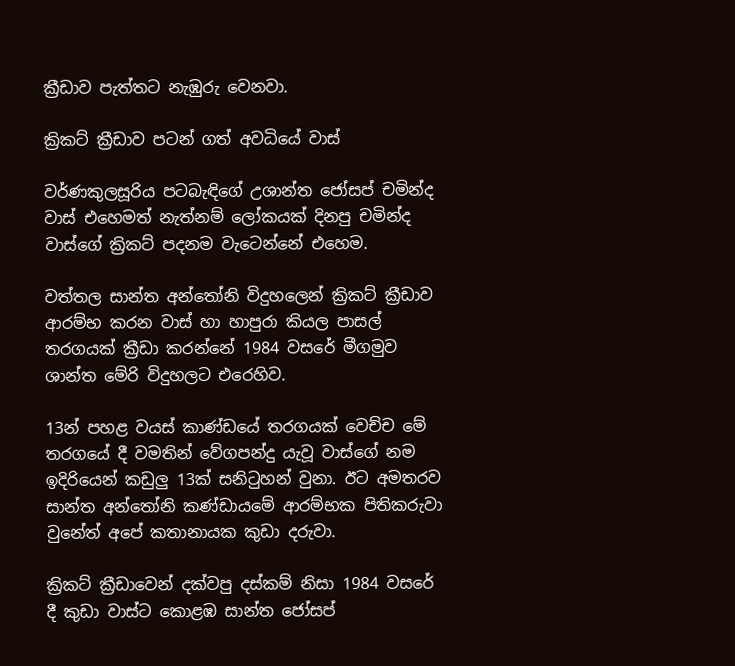ක්‍රීඩාව පැත්තට නැඹුරු වෙනවා.

ක්‍රිකට් ක්‍රීඩාව පටන් ගත් අවධියේ වාස්

වර්ණකුලසූරිය පටබැඳිගේ උශාන්ත ජෝසප් චමින්ද වාස් එහෙමත් නැත්නම් ලෝකයක් දිනපු චමින්ද වාස්ගේ ක්‍රිකට් පදනම වැටෙන්නේ එහෙම.

වත්තල සාන්ත අන්තෝනි විදුහලෙන් ක්‍රිකට් ක්‍රීඩාව ආරම්භ කරන වාස් හා හාපුරා කියල පාසල් තරගයක් ක්‍රීඩා කරන්නේ 1984 වසරේ මීගමුව ශාන්ත මේරි විදුහලට එරෙහිව.

13න් පහළ වයස් කාණ්ඩයේ තරගයක් වෙච්ච මේ තරගයේ දී වමතින් වේගපන්දු යැවූ වාස්ගේ නම ඉදිරියෙන් කඩුලු 13ක් සනිටුහන් වුනා. ඊට අමතරව සාන්ත අන්තෝනි කණ්ඩායමේ ආරම්භක පිතිකරුවා වුනේත් අපේ කතානායක කුඩා දරුවා.

ක්‍රිකට් ක්‍රීඩාවෙන් දක්වපු දස්කම් නිසා 1984 වසරේ දී කුඩා වාස්ට කොළඹ සාන්ත ජෝසප්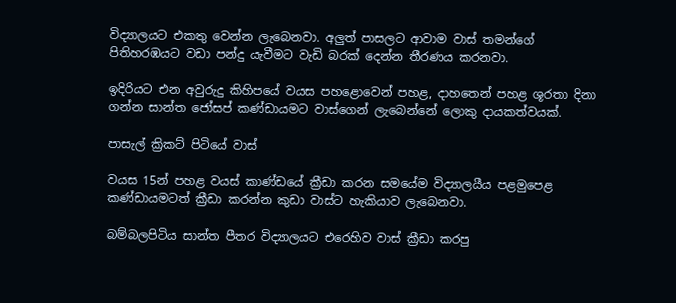විද්‍යාලයට එකතු වෙන්න ලැබෙනවා. අලුත් පාසලට ආවාම වාස් තමන්ගේ පිතිහරඹයට වඩා පන්දු යැවීමට වැඩි බරක් දෙන්න තීරණය කරනවා.

ඉදිරියට එන අවුරුදු කිහිපයේ වයස පහළොවෙන් පහළ, දාහතෙන් පහළ ශූරතා දිනා ගන්න සාන්ත ජෝසප් කණ්ඩායමට වාස්ගෙන් ලැබෙන්නේ ලොකු දායකත්වයක්.

පාසැල් ක්‍රිකට් පිටියේ වාස්

වයස 15න් පහළ වයස් කාණ්ඩයේ ක්‍රීඩා කරන සමයේම විද්‍යාලයීය පළමුපෙළ කණ්ඩායමටත් ක්‍රීඩා කරන්න කුඩා වාස්ට හැකියාව ලැබෙනවා.

බම්බලපිටිය සාන්ත පීතර විද්‍යාලයට එරෙහිව වාස් ක්‍රීඩා කරපු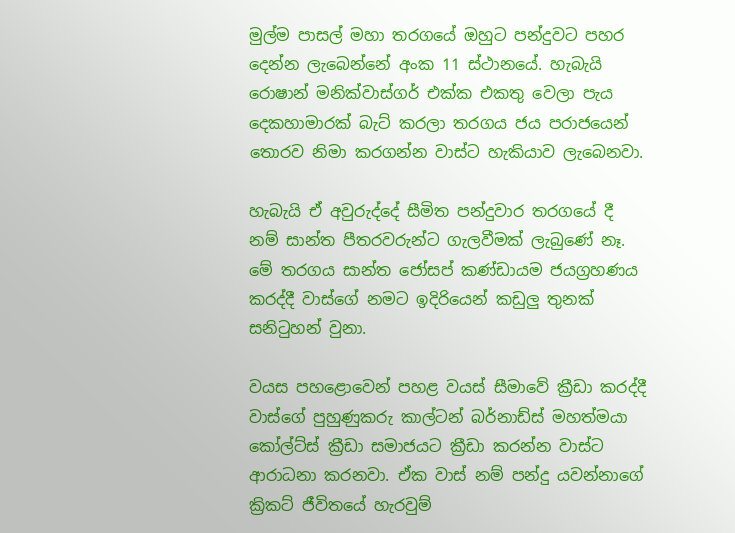මුල්ම පාසල් මහා තරගයේ ඔහුට පන්දුවට පහර දෙන්න ලැබෙන්නේ අංක 11 ස්ථානයේ. හැබැයි රොෂාන් මනික්වාස්ගර් එක්ක එකතු වෙලා පැය දෙකහාමාරක් බැට් කරලා තරගය ජය පරාජයෙන් තොරව නිමා කරගන්න වාස්ට හැකියාව ලැබෙනවා.

හැබැයි ඒ අවුරුද්දේ සීමිත පන්දුවාර තරගයේ දී නම් සාන්ත පීතරවරුන්ට ගැලවීමක් ලැබුණේ නෑ. මේ තරගය සාන්ත ජෝසප් කණ්ඩායම ජයග්‍රහණය කරද්දී වාස්ගේ නමට ඉදිරියෙන් කඩුලු තුනක් සනිටුහන් වුනා.

වයස පහළොවෙන් පහළ වයස් සීමාවේ ක්‍රීඩා කරද්දී වාස්ගේ පුහුණුකරු කාල්ටන් බර්නාඩ්ස් මහත්මයා කෝල්ට්ස් ක්‍රීඩා සමාජයට ක්‍රීඩා කරන්න වාස්ට ආරාධනා කරනවා. ඒක වාස් නම් පන්දු යවන්නාගේ ක්‍රිකට් ජීවිතයේ හැරවුම්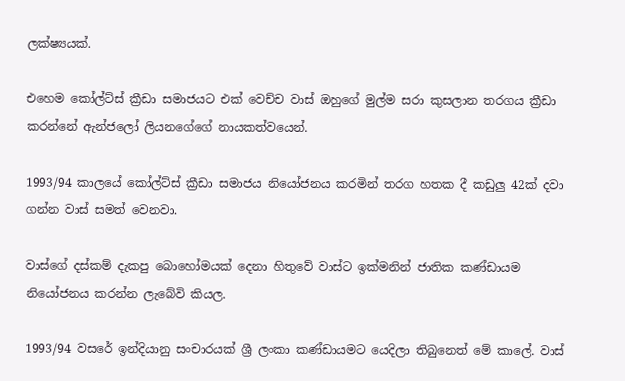ලක්ෂ්‍යයක්.

එහෙම කෝල්ට්ස් ක්‍රීඩා සමාජයට එක් වෙච්ච වාස් ඔහුගේ මුල්ම සරා කුසලාන තරගය ක්‍රීඩා කරන්නේ ඇන්ජලෝ ලියනගේගේ නායකත්වයෙන්.

1993/94 කාලයේ කෝල්ට්ස් ක්‍රීඩා සමාජය නියෝජනය කරමින් තරග හතක දී කඩුලු 42ක් දවා ගන්න වාස් සමත් වෙනවා.

වාස්ගේ දස්කම් දැකපු බොහෝමයක් දෙනා හිතුවේ වාස්ට ඉක්මනින් ජාතික කණ්ඩායම නියෝජනය කරන්න ලැබේවි කියල.

1993/94 වසරේ ඉන්දියානු සංචාරයක් ශ්‍රී ලංකා කණ්ඩායමට යෙදිලා තිබුනෙත් මේ කාලේ. වාස්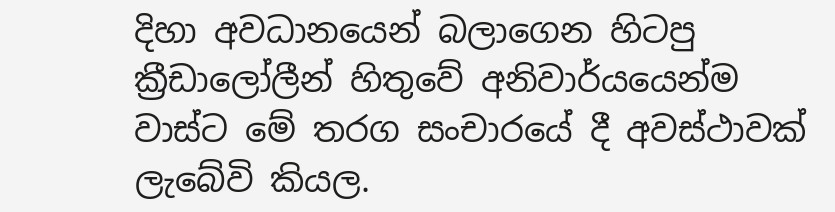දිහා අවධානයෙන් බලාගෙන හිටපු ක්‍රීඩාලෝලීන් හිතුවේ අනිවාර්යයෙන්ම වාස්ට මේ තරග සංචාරයේ දී අවස්ථාවක් ලැබේවි කියල.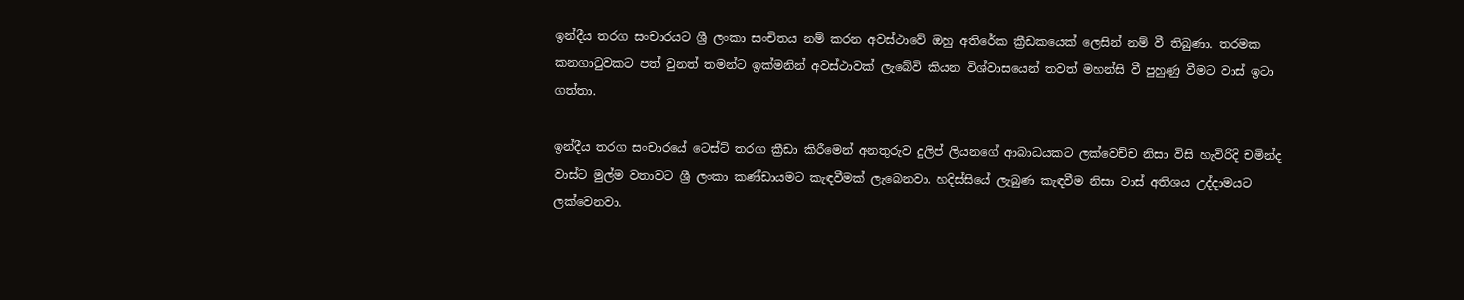ඉන්දීය තරග සංචාරයට ශ්‍රී ලංකා සංචිතය නම් කරන අවස්ථාවේ ඔහු අතිරේක ක්‍රීඩකයෙක් ලෙසින් නම් වී තිබුණා. තරමක කනගාටුවකට පත් වුනත් තමන්ට ඉක්මනින් අවස්ථාවක් ලැබේවි කියන විශ්වාසයෙන් තවත් මහන්සි වී පුහුණු වීමට වාස් ඉටා ගත්තා.

ඉන්දීය තරග සංචාරයේ ටෙස්ට් තරග ක්‍රීඩා කිරීමෙන් අනතුරුව දුලිප් ලියනගේ ආබාධයකට ලක්වෙච්ච නිසා විසි හැවිරිදි චමින්ද වාස්ට මුල්ම වතාවට ශ්‍රී ලංකා කණ්ඩායමට කැඳවීමක් ලැබෙනවා. හදිස්සියේ ලැබුණ කැඳවීම නිසා වාස් අතිශය උද්දාමයට ලක්වෙනවා.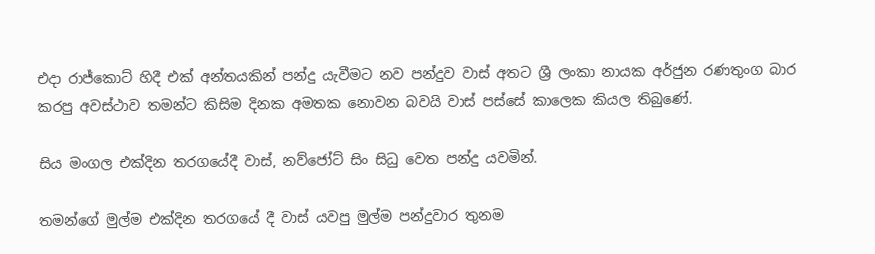එදා රාජ්කොට් හිදී එක් අන්තයකින් පන්දු යැවීමට නව පන්දුව වාස් අතට ශ්‍රී ලංකා නායක අර්ජුන රණතුංග බාර කරපු අවස්ථාව තමන්ට කිසිම දිනක අමතක නොවන බවයි වාස් පස්සේ කාලෙක කියල තිබුණේ.

සිය මංගල එක්දින තරගයේදී වාස්, නව්ජෝට් සිං සිධු වෙත පන්දු යවමින්.

තමන්ගේ මුල්ම එක්දින තරගයේ දී වාස් යවපු මුල්ම පන්දුවාර තුනම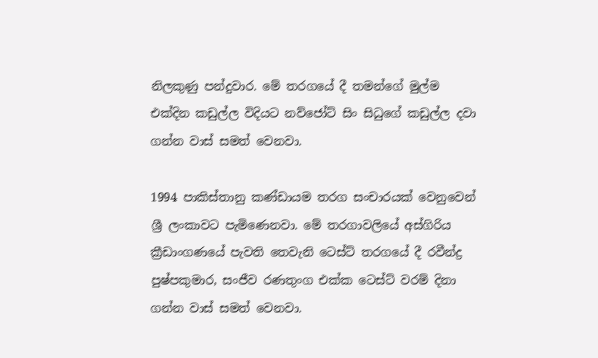නිලකුණු පන්දුවාර. මේ තරගයේ දී තමන්ගේ මුල්ම එක්දින කඩුල්ල විදියට නව්ජෝට් සිං සිධුගේ කඩුල්ල දවා ගන්න වාස් සමත් වෙනවා.

1994 පාකිස්තානු කණ්ඩායම තරග සංචාරයක් වෙනුවෙන් ශ්‍රී ලංකාවට පැමිණෙනවා. මේ තරගාවලියේ අස්ගිරිය ක්‍රීඩාංගණයේ පැවති තෙවැනි ටෙස්ට් තරගයේ දී රවීන්ද්‍ර පුෂ්පකුමාර, සංජීව රණතුංග එක්ක ටෙස්ට් වරම් දිනා ගන්න වාස් සමත් වෙනවා.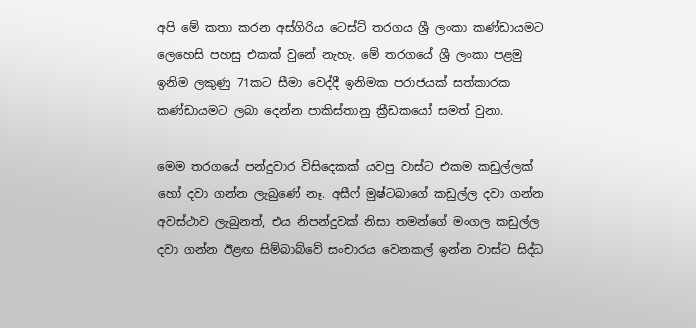අපි මේ කතා කරන අස්ගිරිය ටෙස්ට් තරගය ශ්‍රී ලංකා කණ්ඩායමට ලෙහෙසි පහසු එකක් වුනේ නැහැ. මේ තරගයේ ශ්‍රී ලංකා පළමු ඉනිම ලකුණු 71කට සීමා වෙද්දී ඉනිමක පරාජයක් සත්කාරක කණ්ඩායමට ලබා දෙන්න පාකිස්තානු ක්‍රීඩකයෝ සමත් වුනා.

මෙම තරගයේ පන්දුවාර විසිදෙකක් යවපු වාස්ට එකම කඩුල්ලක් හෝ දවා ගන්න ලැබුණේ නෑ. අසීෆ් මුෂ්ටබාගේ කඩුල්ල දවා ගන්න අවස්ථාව ලැබුනත්, එය නිපන්දුවක් නිසා තමන්ගේ මංගල කඩුල්ල දවා ගන්න ඊළඟ සිම්බාබ්වේ සංචාරය වෙනකල් ඉන්න වාස්ට සිද්ධ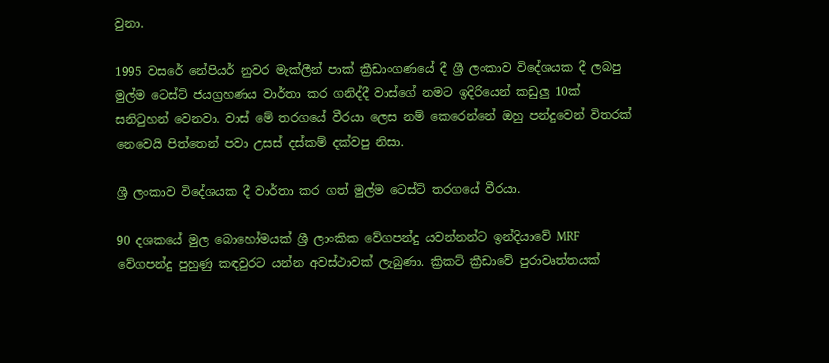වුනා.

1995 වසරේ නේපියර් නුවර මැක්ලීන් පාක් ක්‍රීඩාංගණයේ දී ශ්‍රී ලංකාව විදේශයක දී ලබපු මුල්ම ටෙස්ට් ජයග්‍රහණය වාර්තා කර ගනිද්දී වාස්ගේ නමට ඉදිරියෙන් කඩුලු 10ක් සනිටුහන් වෙනවා. වාස් මේ තරගයේ වීරයා ලෙස නම් කෙරෙන්නේ ඔහු පන්දුවෙන් විතරක් නෙවෙයි පිත්තෙන් පවා උසස් දස්කම් දක්වපු නිසා.

ශ්‍රී ලංකාව විදේශයක දී වාර්තා කර ගත් මුල්ම ටෙස්ට් තරගයේ වීරයා.

90 දශකයේ මුල බොහෝමයක් ශ්‍රී ලාංකික වේගපන්දු යවන්නන්ට ඉන්දියාවේ MRF වේගපන්දු පුහුණු කඳවුරට යන්න අවස්ථාවක් ලැබුණා. ක්‍රිකට් ක්‍රීඩාවේ පුරාවෘත්තයක්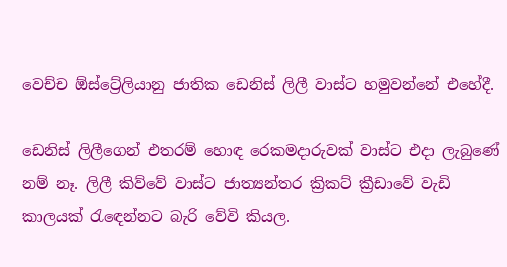වෙච්ච ඕස්ට්‍රේලියානු ජාතික ඩෙනිස් ලිලී වාස්ට හමුවන්නේ එහේදී.

ඩෙනිස් ලිලීගෙන් එතරම් හොඳ රෙකමදාරුවක් වාස්ට එදා ලැබුණේ නම් නෑ. ලිලී කිව්වේ වාස්ට ජාත්‍යන්තර ක්‍රිකට් ක්‍රීඩාවේ වැඩි කාලයක් රැඳෙන්නට බැරි වේවි කියල.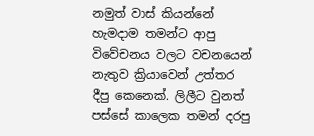නමුත් වාස් කියන්නේ හැමදාම තමන්ට ආපු විවේචනය වලට වචනයෙන් නැතුව ක්‍රියාවෙන් උත්තර දීපු කෙනෙක්. ලිලීට වුනත් පස්සේ කාලෙක තමන් දරපු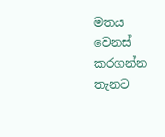මතය වෙනස් කරගන්න තැනට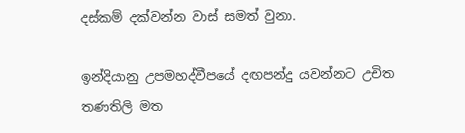දස්කම් දක්වන්න වාස් සමත් වුනා.

ඉන්දියානු උපමහද්වීපයේ දඟපන්දු යවන්නට උචිත තණතිලි මත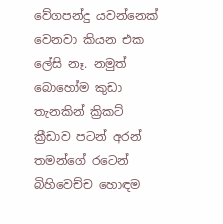වේගපන්දු යවන්නෙක් වෙනවා කියන එක ලේසි නෑ. නමුත් බොහෝම කුඩා තැනකින් ක්‍රිකට් ක්‍රීඩාව පටන් අරන් තමන්ගේ රටෙන් බිහිවෙච්ච හොඳම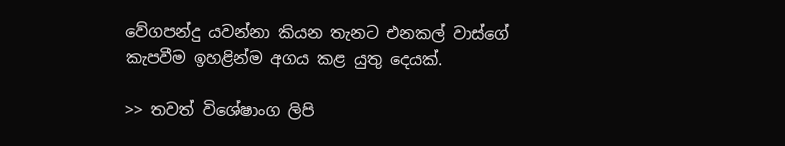වේගපන්දු යවන්නා කියන තැනට එනකල් වාස්ගේ කැපවීම ඉහළින්ම අගය කළ යුතු දෙයක්.

>> තවත් විශේෂාංග ලිපි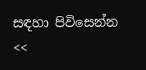සඳහා පිවිසෙන්න <<